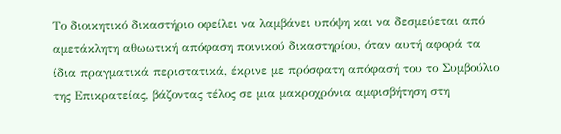Το διοικητικό δικαστήριο οφείλει να λαμβάνει υπόψη και να δεσμεύεται από αμετάκλητη αθωωτική απόφαση ποινικού δικαστηρίου, όταν αυτή αφορά τα ίδια πραγματικά περιστατικά, έκρινε με πρόσφατη απόφασή του το Συμβούλιο της Επικρατείας, βάζοντας τέλος σε μια μακροχρόνια αμφισβήτηση στη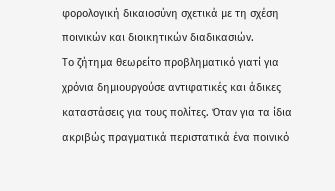φορολογική δικαιοσύνη σχετικά με τη σχέση ποινικών και διοικητικών διαδικασιών.
Το ζήτημα θεωρείτο προβληματικό γιατί για χρόνια δημιουργούσε αντιφατικές και άδικες καταστάσεις για τους πολίτες. Όταν για τα ίδια ακριβώς πραγματικά περιστατικά ένα ποινικό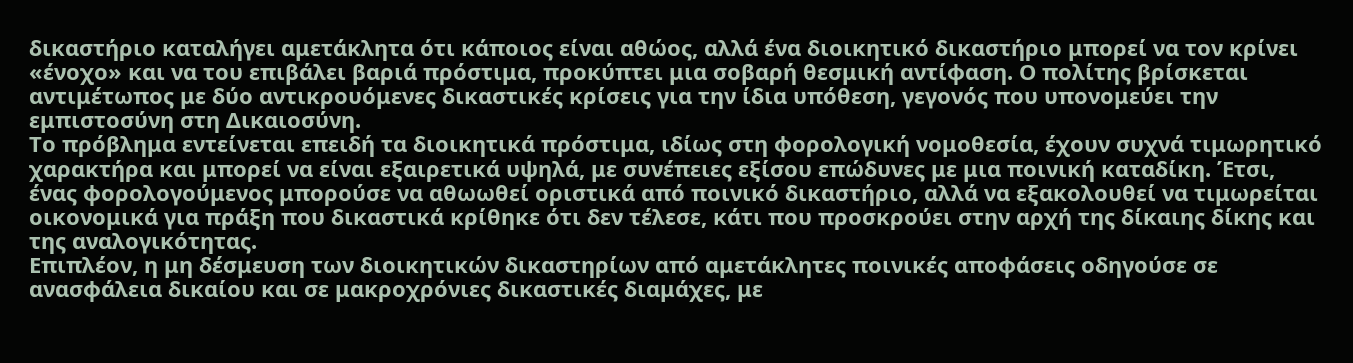δικαστήριο καταλήγει αμετάκλητα ότι κάποιος είναι αθώος, αλλά ένα διοικητικό δικαστήριο μπορεί να τον κρίνει «ένοχο» και να του επιβάλει βαριά πρόστιμα, προκύπτει μια σοβαρή θεσμική αντίφαση. Ο πολίτης βρίσκεται αντιμέτωπος με δύο αντικρουόμενες δικαστικές κρίσεις για την ίδια υπόθεση, γεγονός που υπονομεύει την εμπιστοσύνη στη Δικαιοσύνη.
Το πρόβλημα εντείνεται επειδή τα διοικητικά πρόστιμα, ιδίως στη φορολογική νομοθεσία, έχουν συχνά τιμωρητικό χαρακτήρα και μπορεί να είναι εξαιρετικά υψηλά, με συνέπειες εξίσου επώδυνες με μια ποινική καταδίκη. Έτσι, ένας φορολογούμενος μπορούσε να αθωωθεί οριστικά από ποινικό δικαστήριο, αλλά να εξακολουθεί να τιμωρείται οικονομικά για πράξη που δικαστικά κρίθηκε ότι δεν τέλεσε, κάτι που προσκρούει στην αρχή της δίκαιης δίκης και της αναλογικότητας.
Επιπλέον, η μη δέσμευση των διοικητικών δικαστηρίων από αμετάκλητες ποινικές αποφάσεις οδηγούσε σε ανασφάλεια δικαίου και σε μακροχρόνιες δικαστικές διαμάχες, με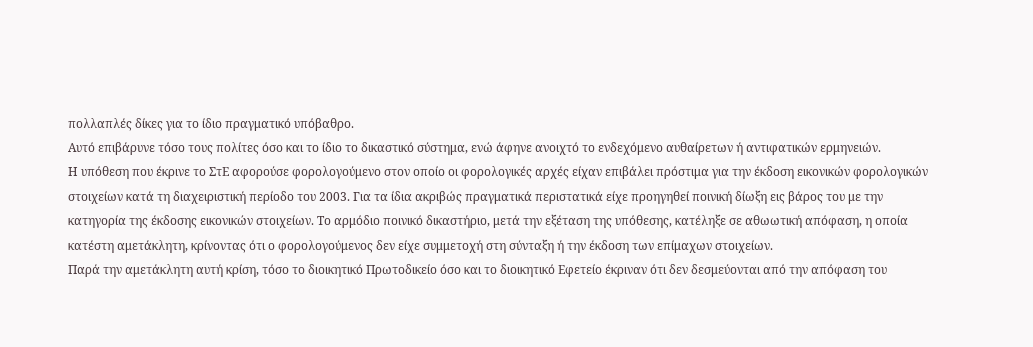πολλαπλές δίκες για το ίδιο πραγματικό υπόβαθρο.
Αυτό επιβάρυνε τόσο τους πολίτες όσο και το ίδιο το δικαστικό σύστημα, ενώ άφηνε ανοιχτό το ενδεχόμενο αυθαίρετων ή αντιφατικών ερμηνειών.
Η υπόθεση που έκρινε το ΣτΕ αφορούσε φορολογούμενο στον οποίο οι φορολογικές αρχές είχαν επιβάλει πρόστιμα για την έκδοση εικονικών φορολογικών στοιχείων κατά τη διαχειριστική περίοδο του 2003. Για τα ίδια ακριβώς πραγματικά περιστατικά είχε προηγηθεί ποινική δίωξη εις βάρος του με την κατηγορία της έκδοσης εικονικών στοιχείων. Το αρμόδιο ποινικό δικαστήριο, μετά την εξέταση της υπόθεσης, κατέληξε σε αθωωτική απόφαση, η οποία κατέστη αμετάκλητη, κρίνοντας ότι ο φορολογούμενος δεν είχε συμμετοχή στη σύνταξη ή την έκδοση των επίμαχων στοιχείων.
Παρά την αμετάκλητη αυτή κρίση, τόσο το διοικητικό Πρωτοδικείο όσο και το διοικητικό Εφετείο έκριναν ότι δεν δεσμεύονται από την απόφαση του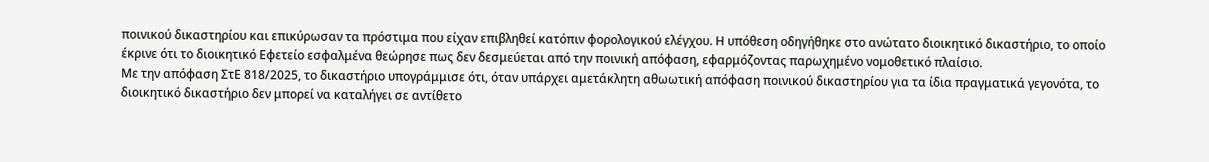ποινικού δικαστηρίου και επικύρωσαν τα πρόστιμα που είχαν επιβληθεί κατόπιν φορολογικού ελέγχου. Η υπόθεση οδηγήθηκε στο ανώτατο διοικητικό δικαστήριο, το οποίο έκρινε ότι το διοικητικό Εφετείο εσφαλμένα θεώρησε πως δεν δεσμεύεται από την ποινική απόφαση, εφαρμόζοντας παρωχημένο νομοθετικό πλαίσιο.
Με την απόφαση ΣτΕ 818/2025, το δικαστήριο υπογράμμισε ότι, όταν υπάρχει αμετάκλητη αθωωτική απόφαση ποινικού δικαστηρίου για τα ίδια πραγματικά γεγονότα, το διοικητικό δικαστήριο δεν μπορεί να καταλήγει σε αντίθετο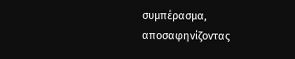συμπέρασμα, αποσαφηνίζοντας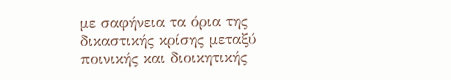με σαφήνεια τα όρια της δικαστικής κρίσης μεταξύ ποινικής και διοικητικής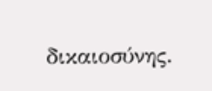δικαιοσύνης.